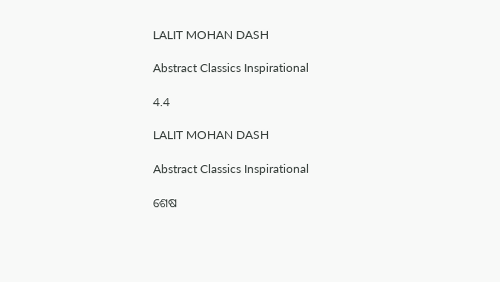LALIT MOHAN DASH

Abstract Classics Inspirational

4.4

LALIT MOHAN DASH

Abstract Classics Inspirational

ଶେଷ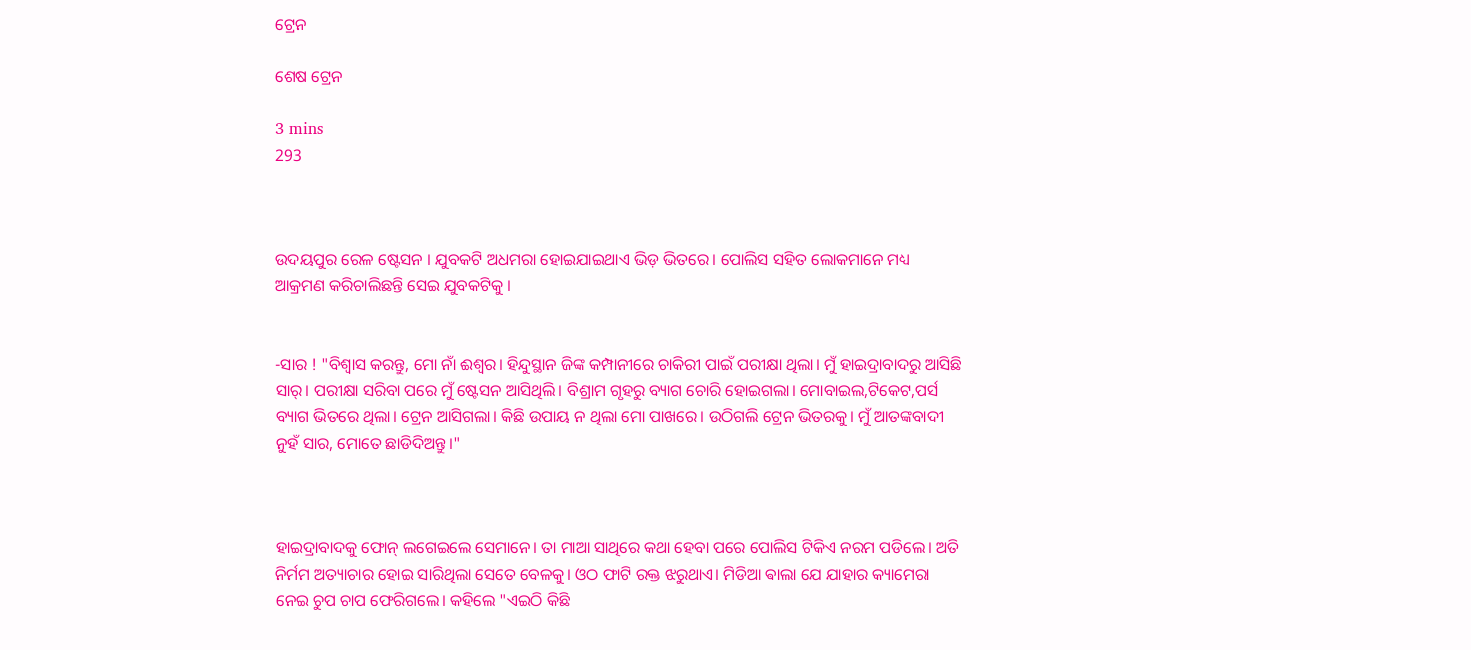ଟ୍ରେନ

ଶେଷ ଟ୍ରେନ

3 mins
293



ଉଦୟପୁର ରେଳ ଷ୍ଟେସନ । ଯୁବକଟି ଅଧମରା ହୋଇଯାଇଥାଏ ଭିଡ଼ ଭିତରେ। ପୋଲିସ ସହିତ ଲୋକମାନେ ମଧ୍ୟ ଆକ୍ରମଣ କରିଚାଲିଛନ୍ତି ସେଇ ଯୁବକଟିକୁ ।


-ସାର ! "ବିଶ୍ୱାସ କରନ୍ତୁ, ମୋ ନାଁ ଈଶ୍ୱର। ହିନ୍ଦୁସ୍ଥାନ ଜିଙ୍କ କମ୍ପାନୀରେ ଚାକିରୀ ପାଇଁ ପରୀକ୍ଷା ଥିଲା। ମୁଁ ହାଇଦ୍ରାବାଦରୁ ଆସିଛି ସାର୍। ପରୀକ୍ଷା ସରିବା ପରେ ମୁଁ ଷ୍ଟେସନ ଆସିଥିଲି। ବିଶ୍ରାମ ଗୃହରୁ ବ୍ୟାଗ ଚୋରି ହୋଇଗଲା। ମୋବାଇଲ,ଟିକେଟ,ପର୍ସ ବ୍ୟାଗ ଭିତରେ ଥିଲା। ଟ୍ରେନ ଆସିଗଲା। କିଛି ଉପାୟ ନ ଥିଲା ମୋ ପାଖରେ। ଉଠିଗଲି ଟ୍ରେନ ଭିତରକୁ। ମୁଁ ଆତଙ୍କବାଦୀ ନୁହଁ ସାର, ମୋତେ ଛାଡିଦିଅନ୍ତୁ।"



ହାଇଦ୍ରାବାଦକୁ ଫୋନ୍ ଲଗେଇଲେ ସେମାନେ। ତା ମାଆ ସାଥିରେ କଥା ହେବା ପରେ ପୋଲିସ ଟିକିଏ ନରମ ପଡିଲେ। ଅତି ନିର୍ମମ ଅତ୍ୟାଚାର ହୋଇ ସାରିଥିଲା ସେତେ ବେଳକୁ। ଓଠ ଫାଟି ରକ୍ତ ଝରୁଥାଏ। ମିଡିଆ ଵାଲା ଯେ ଯାହାର କ୍ୟାମେରା ନେଇ ଚୁପ ଚାପ ଫେରିଗଲେ। କହିଲେ "ଏଇଠି କିଛି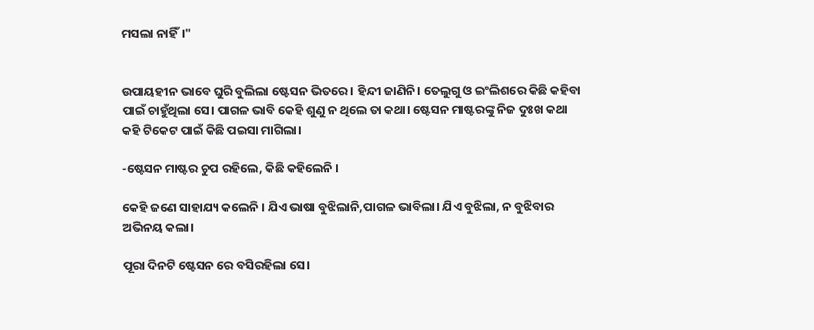ମସଲା ନାହିଁ।"


ଉପାୟହୀନ ଭାବେ ଘୁରି ବୁଲିଲା ଷ୍ଟେସନ ଭିତରେ । ହିନ୍ଦୀ ଜାଣିନି। ତେଲୁଗୁ ଓ ଇଂଲିଶରେ କିଛି କହିବା ପାଇଁ ଚାହୁଁଥିଲା ସେ। ପାଗଳ ଭାବି କେହି ଶୁଣୁ ନ ଥିଲେ ତା କଥା। ଷ୍ଟେସନ ମାଷ୍ଟରଙ୍କୁ ନିଜ ଦୁଃଖ କଥା କହି ଟିକେଟ ପାଇଁ କିଛି ପଇସା ମାଗିଲା।

-ଷ୍ଟେସନ ମାଷ୍ଟର ଚୁପ ରହିଲେ, କିଛି କହିଲେନି ।

କେହି ଜଣେ ସାହାଯ୍ୟ କଲେନି । ଯିଏ ଭାଷା ବୁଝିଲାନି,ପାଗଳ ଭାବିଲା। ଯିଏ ବୁଝିଲା, ନ ବୁଝିବାର ଅଭିନୟ କଲା।

ପୂରା ଦିନଟି ଷ୍ଟେସନ ରେ ବସିରହିଲା ସେ।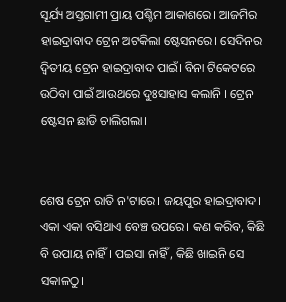ସୂର୍ଯ୍ୟ ଅସ୍ତଗାମୀ ପ୍ରାୟ ପଶ୍ଚିମ ଆକାଶରେ। ଆଜମିର ହାଇଦ୍ରାବାଦ ଟ୍ରେନ ଅଟକିଲା ଷ୍ଟେସନରେ। ସେଦିନର ଦ୍ୱିତୀୟ ଟ୍ରେନ ହାଇଦ୍ରାବାଦ ପାଇଁ। ବିନା ଟିକେଟରେ ଉଠିବା ପାଇଁ ଆଉଥରେ ଦୁଃସାହାସ କଲାନି । ଟ୍ରେନ ଷ୍ଟେସନ ଛାଡି ଚାଲିଗଲା।


ଶେଷ ଟ୍ରେନ ରାତି ନ'ଟାରେ। ଜୟପୁର ହାଇଦ୍ରାବାଦ। ଏକା ଏକା ବସିଥାଏ ବେଞ୍ଚ ଉପରେ। କଣ କରିବ, କିଛି ବି ଉପାୟ ନାହିଁ। ପଇସା ନାହିଁ , କିଛି ଖାଇନି ସେ ସକାଳଠୁ।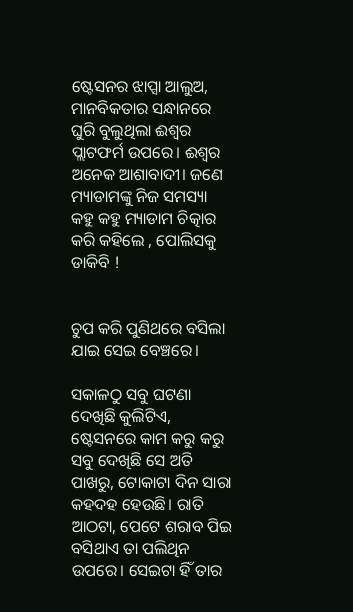ଷ୍ଟେସନର ଝାପ୍ସା ଆଲୁଅ, ମାନବିକତାର ସନ୍ଧାନରେ ଘୁରି ବୁଲୁଥିଲା ଈଶ୍ୱର ପ୍ଲାଟଫର୍ମ ଉପରେ। ଈଶ୍ୱର ଅନେକ ଆଶାବାଦୀ। ଜଣେ ମ୍ୟାଡାମଙ୍କୁ ନିଜ ସମସ୍ୟା କହୁ କହୁ ମ୍ୟାଡାମ ଚିତ୍କାର କରି କହିଲେ , ପୋଲିସକୁ ଡାକିବି !


ଚୁପ କରି ପୁଣିଥରେ ବସିଲା ଯାଇ ସେଇ ବେଞ୍ଚରେ।

ସକାଳଠୁ ସବୁ ଘଟଣା ଦେଖିଛି କୁଲିଟିଏ, ଷ୍ଟେସନରେ କାମ କରୁ କରୁ ସବୁ ଦେଖିଛି ସେ ଅତି ପାଖରୁ, ଟୋକାଟା ଦିନ ସାରା କହଦହ ହେଉଛି। ରାତି ଆଠଟା, ପେଟେ ଶରାବ ପିଇ ବସିଥାଏ ତା ପଲିଥିନ ଉପରେ। ସେଇଟା ହିଁ ତାର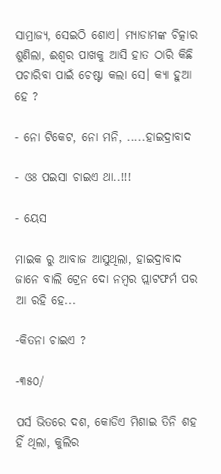ସାମ୍ରାଜ୍ୟ, ସେଇଠି ଶୋଏ। ମ୍ୟାଡାମଙ୍କ ଚିତ୍କାର ଶୁଣିଲା, ଈଶ୍ୱର ପାଖକୁ ଆସି ହାତ ଠାରି କିଛି ପଚାରିବା ପାଇଁ ଚେଷ୍ଟା କଲା ସେ। କ୍ୟା ହୁଆ ହେ ?

- ନୋ ଟିକେଟ, ନୋ ମନି, .....ହାଇଦ୍ରାବାଦ

- ଓଃ ପଇସା ଚାଇଏ ଥା..!!!

- ୟେସ

ମାଇକ ରୁ ଆବାଜ ଆସୁଥିଲା, ହାଇଦ୍ରାବାଦ ଜାନେ ବାଲି ଟ୍ରେନ ଦୋ ନମ୍ବର ପ୍ଲାଟଫର୍ମ ପର ଆ ରହି ହେ...

-କିତନା ଚାଇଏ ?

-୩୫୦/

ପର୍ସ ଭିତରେ ଦଶ, କୋଡିଏ ମିଶାଇ ତିନି ଶହ ହିଁ ଥିଲା, କୁଲିର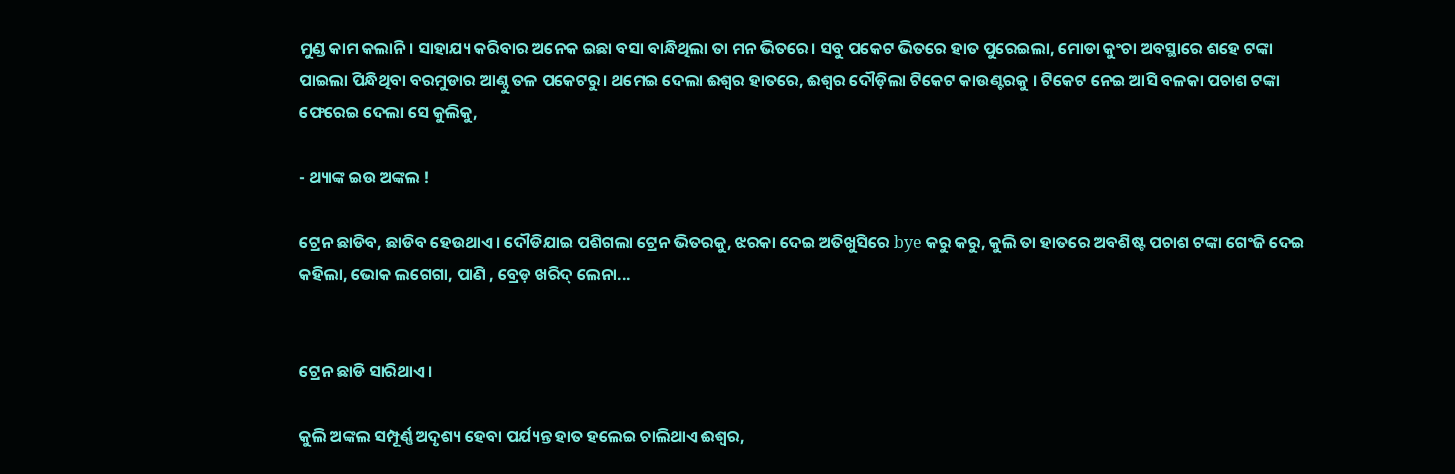ମୁଣ୍ଡ କାମ କଲାନି। ସାହାଯ୍ୟ କରିବାର ଅନେକ ଇଛା ବସା ବାନ୍ଧିଥିଲା ତା ମନ ଭିତରେ। ସବୁ ପକେଟ ଭିତରେ ହାତ ପୁରେଇଲା, ମୋଡା କୁଂଚା ଅବସ୍ଥାରେ ଶହେ ଟଙ୍କା ପାଇଲା ପିନ୍ଧିଥିବା ବରମୁଡାର ଆଣ୍ଠୁ ତଳ ପକେଟରୁ। ଥମେଇ ଦେଲା ଈଶ୍ୱର ହାତରେ, ଈଶ୍ୱର ଦୌଡ଼ିଲା ଟିକେଟ କାଉଣ୍ଟରକୁ । ଟିକେଟ ନେଇ ଆସି ବଳକା ପଚାଶ ଟଙ୍କା ଫେରେଇ ଦେଲା ସେ କୁଲିକୁ,

- ଥ୍ୟାଙ୍କ ଇଉ ଅଙ୍କଲ !

ଟ୍ରେନ ଛାଡିବ, ଛାଡିବ ହେଉଥାଏ। ଦୌଡିଯାଇ ପଶିଗଲା ଟ୍ରେନ ଭିତରକୁ, ଝରକା ଦେଇ ଅତିଖୁସିରେ bye କରୁ କରୁ, କୁଲି ତା ହାତରେ ଅବଶିଷ୍ଟ ପଚାଶ ଟଙ୍କା ଗେଂଜି ଦେଇ କହିଲା, ଭୋକ ଲଗେଗା, ପାଣି , ବ୍ରେଡ଼ ଖରିଦ୍ ଲେନା...


ଟ୍ରେନ ଛାଡି ସାରିଥାଏ।

କୁଲି ଅଙ୍କଲ ସମ୍ପୂର୍ଣ୍ଣ ଅଦୃଶ୍ୟ ହେବା ପର୍ଯ୍ୟନ୍ତ ହାତ ହଲେଇ ଚାଲିଥାଏ ଈଶ୍ୱର,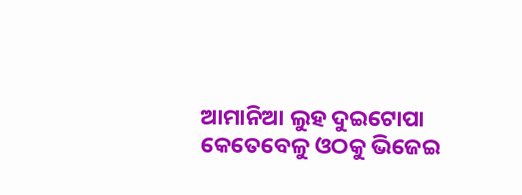ଆମାନିଆ ଲୁହ ଦୁଇଟୋପା କେତେବେଳୁ ଓଠକୁ ଭିଜେଇ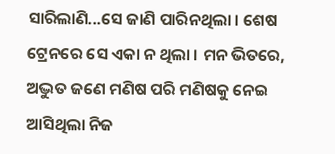ସାରିଲାଣି...ସେ ଜାଣି ପାରିନଥିଲା । ଶେଷ ଟ୍ରେନରେ ସେ ଏକା ନ ଥିଲା । ମନ ଭିତରେ, ଅଦ୍ଭୁତ ଜଣେ ମଣିଷ ପରି ମଣିଷକୁ ନେଇ ଆସିଥିଲା ନିଜ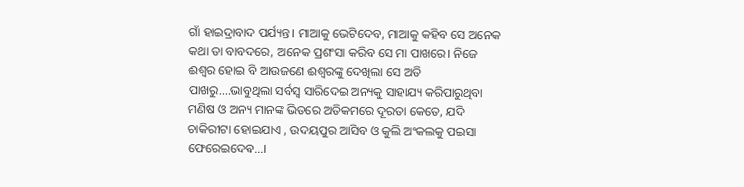ଗାଁ ହାଇଦ୍ରାବାଦ ପର୍ଯ୍ୟନ୍ତ। ମାଆକୁ ଭେଟିଦେବ, ମାଆକୁ କହିବ ସେ ଅନେକ କଥା ତା ବାବଦରେ, ଅନେକ ପ୍ରଶଂସା କରିବ ସେ ମା ପାଖରେ। ନିଜେ ଈଶ୍ୱର ହୋଇ ବି ଆଉଜଣେ ଈଶ୍ୱରଙ୍କୁ ଦେଖିଲା ସେ ଅତି ପାଖରୁ....ଭାବୁଥିଲା ସର୍ବସ୍ବ ସାରିଦେଇ ଅନ୍ୟକୁ ସାହାଯ୍ୟ କରିପାରୁଥିବା ମଣିଷ ଓ ଅନ୍ୟ ମାନଙ୍କ ଭିତରେ ଅତିକମରେ ଦୂରତା କେତେ, ଯଦି ଚାକିରୀଟା ହୋଇଯାଏ , ଉଦୟପୁର ଆସିବ ଓ କୁଲି ଅଂକଲକୁ ପଇସା ଫେରେଇଦେଵ...।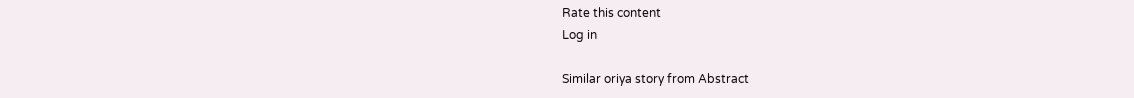Rate this content
Log in

Similar oriya story from Abstract